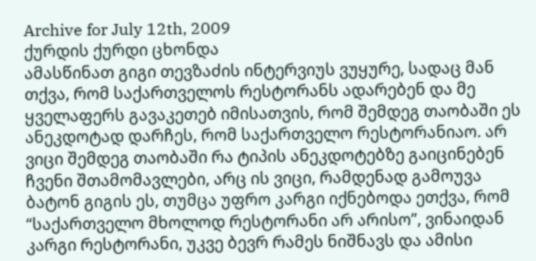Archive for July 12th, 2009
ქურდის ქურდი ცხონდა
ამასწინათ გიგი თევზაძის ინტერვიუს ვუყურე, სადაც მან თქვა, რომ საქართველოს რესტორანს ადარებენ და მე ყველაფერს გავაკეთებ იმისათვის, რომ შემდეგ თაობაში ეს ანეკდოტად დარჩეს, რომ საქართველო რესტორანიაო. არ ვიცი შემდეგ თაობაში რა ტიპის ანეკდოტებზე გაიცინებენ ჩვენი შთამომავლები, არც ის ვიცი, რამდენად გამოუვა ბატონ გიგის ეს, თუმცა უფრო კარგი იქნებოდა ეთქვა, რომ “საქართველო მხოლოდ რესტორანი არ არისო”, ვინაიდან კარგი რესტორანი, უკვე ბევრ რამეს ნიშნავს და ამისი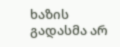ხაზის გადასმა არ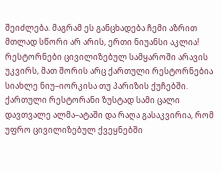შეიძლება. მაგრამ ეს განცხადება ჩემი აზრით მთლად სწორი არ არის, ერთი ნიუანსი აკლია!
რესტორნები ცივილიზებულ სამყაროში არავის უკვირს, მათ შორის არც ქართული რესტორნებია სიახლე ნიუ–იორკისა თუ პარიზის ქუჩებში. ქართული რესტორანი ზუსტად სამი ცალი დავთვალე ალმა–ატაში და რაღა გასაკვირია, რომ უფრო ცივილიზებულ ქვეყნებში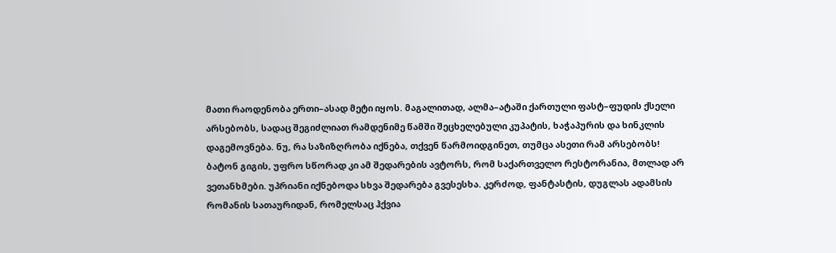მათი რაოდენობა ერთი–ასად მეტი იყოს. მაგალითად, ალმა–ატაში ქართული ფასტ–ფუდის ქსელი არსებობს, სადაც შეგიძლიათ რამდენიმე წამში შეცხელებული კუპატის, ხაჭაპურის და ხინკლის დაგემოვნება. ნუ, რა საზიზღრობა იქნება, თქვენ წარმოიდგინეთ, თუმცა ასეთი რამ არსებობს!
ბატონ გიგის, უფრო სწორად კი ამ შედარების ავტორს, რომ საქართველო რესტორანია, მთლად არ ვეთანხმები. უპრიანი იქნებოდა სხვა შედარება გვესესხა. კერძოდ, ფანტასტის, დუგლას ადამსის რომანის სათაურიდან, რომელსაც ჰქვია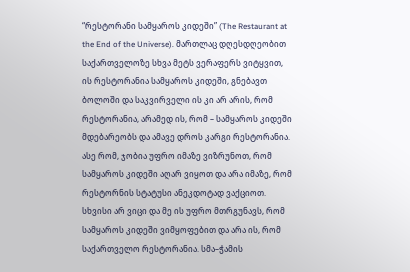“რესტორანი სამყაროს კიდეში” (The Restaurant at the End of the Universe). მართლაც დღესდღეობით საქართველოზე სხვა მეტს ვერაფერს ვიტყვით, ის რესტორანია სამყაროს კიდეში, გნებავთ ბოლოში და საკვირველი ის კი არ არის, რომ რესტორანია, არამედ ის, რომ – სამყაროს კიდეში მდებარეობს და ამავე დროს კარგი რესტორანია. ასე რომ, ჯობია უფრო იმაზე ვიზრუნოთ, რომ სამყაროს კიდეში აღარ ვიყოთ და არა იმაზე, რომ რესტორნის სტატუსი ანეკდოტად ვაქციოთ.
სხვისი არ ვიცი და მე ის უფრო მთრგუნავს, რომ სამყაროს კიდეში ვიმყოფებით და არა ის, რომ საქართველო რესტორანია. სმა–ჭამის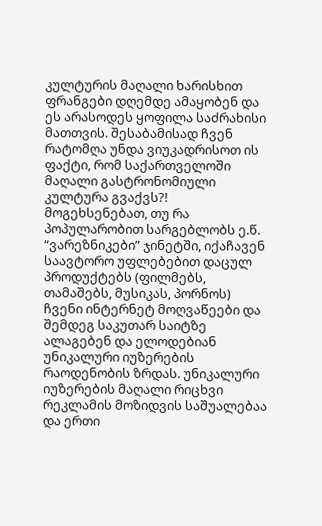კულტურის მაღალი ხარისხით ფრანგები დღემდე ამაყობენ და ეს არასოდეს ყოფილა საძრახისი მათთვის. შესაბამისად ჩვენ რატომღა უნდა ვიუკადრისოთ ის ფაქტი, რომ საქართველოში მაღალი გასტრონომიული კულტურა გვაქვს?!
მოგეხსენებათ, თუ რა პოპულარობით სარგებლობს ე.წ. “ვარეზნიკები” ჯინეტში, იქაჩავენ საავტორო უფლებებით დაცულ პროდუქტებს (ფილმებს, თამაშებს, მუსიკას, პორნოს) ჩვენი ინტერნეტ მოღვაწეები და შემდეგ საკუთარ საიტზე ალაგებენ და ელოდებიან უნიკალური იუზერების რაოდენობის ზრდას. უნიკალური იუზერების მაღალი რიცხვი რეკლამის მოზიდვის საშუალებაა და ერთი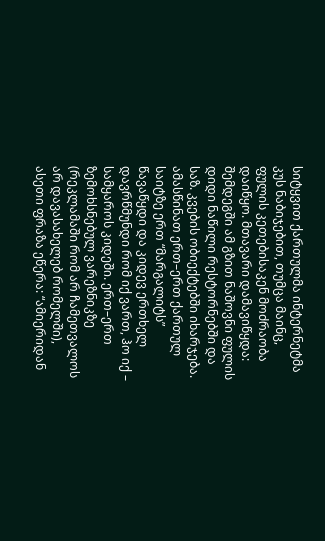სიტყვით ქართულმა ინტერნეტმა კუს ნაბიჯებით, თუმცა მაინც, ფულის კეთებისაკენ მოძრაობა დაიწყო. მთავარი დამავიწყდა: შემდეგში ამ გზით ნაშოვნი ფულის დიდი ნაწილი რესტორნებში და საზ. კვების ობიექტებში იხარჯება.
ამასწინათ ერთ–ერთ ქართულ საიტზე ერთ “მარგალიტს” წავაწყდი და კიდევ ერთხელ დავრწმუნდი რომ იქ ვართ, ჰო იქ – სამყაროს კიდეში. ერთ–ერთ ზემოხსნებულ ვარეზნიკზე (რეკლამაში რომ არ ჩამეთვალოს არ დავასახელებ რომელში), ასეთი ფრაზა ეწერა: “ამიერიდან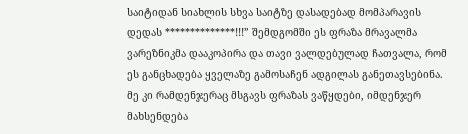საიტიდან სიახლის სხვა საიტზე დასადებად მომპარავის დედას **************!!!” შემდგომში ეს ფრაზა მრავალმა ვარეზნიკმა დააკოპირა და თავი ვალდებულად ჩათვალა, რომ ეს განცხადება ყველაზე გამოსაჩენ ადგილას განეთავსებინა. მე კი რამდენჯერაც მსგავს ფრაზას ვაწყდები, იმდენჯერ მახსენდება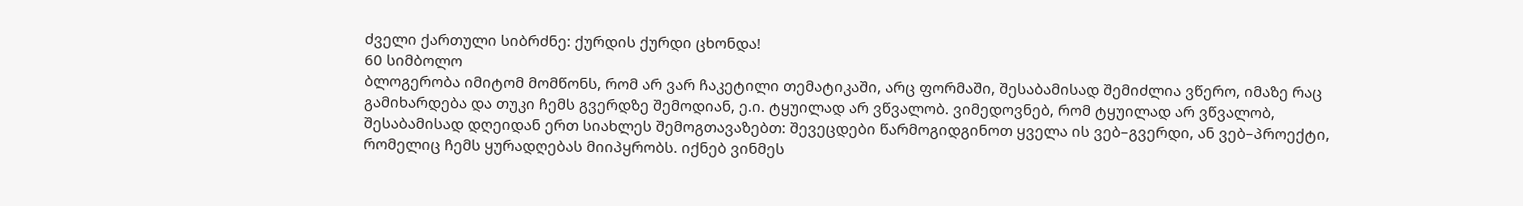ძველი ქართული სიბრძნე: ქურდის ქურდი ცხონდა!
60 სიმბოლო
ბლოგერობა იმიტომ მომწონს, რომ არ ვარ ჩაკეტილი თემატიკაში, არც ფორმაში, შესაბამისად შემიძლია ვწერო, იმაზე რაც გამიხარდება და თუკი ჩემს გვერდზე შემოდიან, ე.ი. ტყუილად არ ვწვალობ. ვიმედოვნებ, რომ ტყუილად არ ვწვალობ, შესაბამისად დღეიდან ერთ სიახლეს შემოგთავაზებთ: შევეცდები წარმოგიდგინოთ ყველა ის ვებ–გვერდი, ან ვებ–პროექტი, რომელიც ჩემს ყურადღებას მიიპყრობს. იქნებ ვინმეს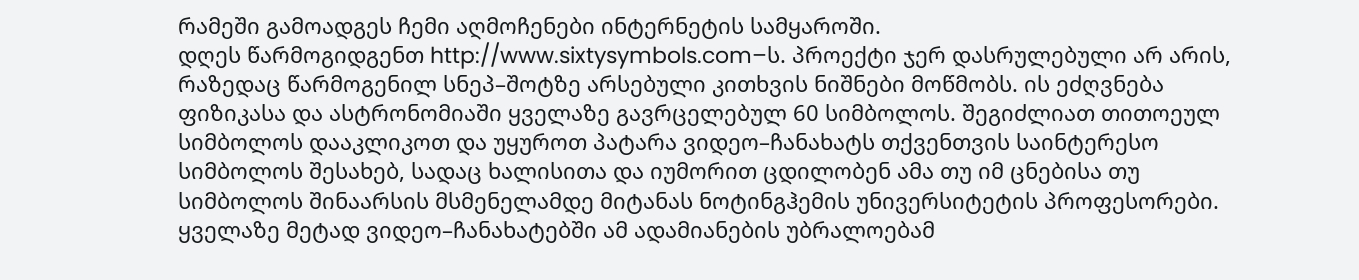რამეში გამოადგეს ჩემი აღმოჩენები ინტერნეტის სამყაროში.
დღეს წარმოგიდგენთ http://www.sixtysymbols.com–ს. პროექტი ჯერ დასრულებული არ არის, რაზედაც წარმოგენილ სნეპ–შოტზე არსებული კითხვის ნიშნები მოწმობს. ის ეძღვნება ფიზიკასა და ასტრონომიაში ყველაზე გავრცელებულ 60 სიმბოლოს. შეგიძლიათ თითოეულ სიმბოლოს დააკლიკოთ და უყუროთ პატარა ვიდეო–ჩანახატს თქვენთვის საინტერესო სიმბოლოს შესახებ, სადაც ხალისითა და იუმორით ცდილობენ ამა თუ იმ ცნებისა თუ სიმბოლოს შინაარსის მსმენელამდე მიტანას ნოტინგჰემის უნივერსიტეტის პროფესორები.
ყველაზე მეტად ვიდეო–ჩანახატებში ამ ადამიანების უბრალოებამ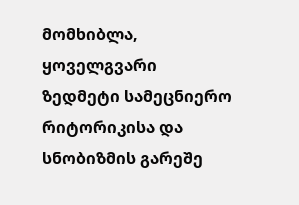მომხიბლა, ყოველგვარი ზედმეტი სამეცნიერო რიტორიკისა და სნობიზმის გარეშე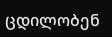ცდილობენ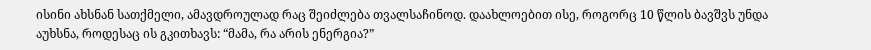ისინი ახსნან სათქმელი, ამავდროულად რაც შეიძლება თვალსაჩინოდ. დაახლოებით ისე, როგორც 10 წლის ბავშვს უნდა აუხსნა, როდესაც ის გკითხავს: “მამა, რა არის ენერგია?”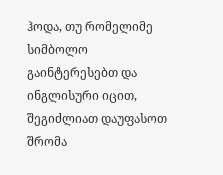ჰოდა, თუ რომელიმე სიმბოლო გაინტერესებთ და ინგლისური იცით, შეგიძლიათ დაუფასოთ შრომა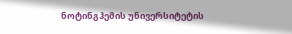ნოტინგჰემის უნივერსიტეტის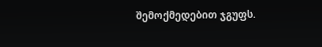შემოქმედებით ჯგუფს.